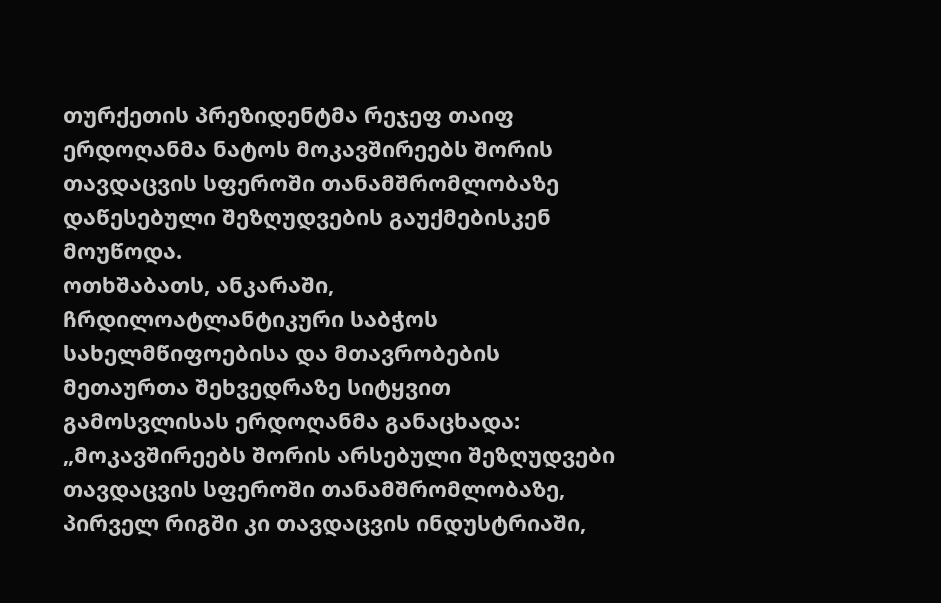თურქეთის პრეზიდენტმა რეჯეფ თაიფ ერდოღანმა ნატოს მოკავშირეებს შორის თავდაცვის სფეროში თანამშრომლობაზე დაწესებული შეზღუდვების გაუქმებისკენ მოუწოდა.
ოთხშაბათს, ანკარაში, ჩრდილოატლანტიკური საბჭოს სახელმწიფოებისა და მთავრობების მეთაურთა შეხვედრაზე სიტყვით გამოსვლისას ერდოღანმა განაცხადა: „მოკავშირეებს შორის არსებული შეზღუდვები თავდაცვის სფეროში თანამშრომლობაზე, პირველ რიგში კი თავდაცვის ინდუსტრიაში,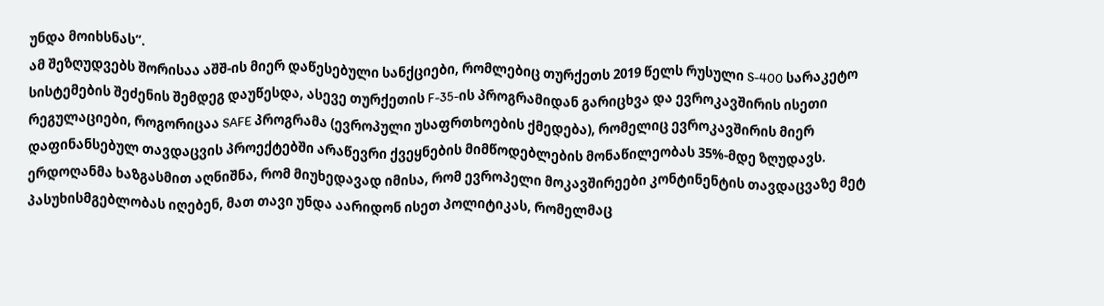უნდა მოიხსნას“.
ამ შეზღუდვებს შორისაა აშშ-ის მიერ დაწესებული სანქციები, რომლებიც თურქეთს 2019 წელს რუსული S-400 სარაკეტო სისტემების შეძენის შემდეგ დაუწესდა, ასევე თურქეთის F-35-ის პროგრამიდან გარიცხვა და ევროკავშირის ისეთი რეგულაციები, როგორიცაა SAFE პროგრამა (ევროპული უსაფრთხოების ქმედება), რომელიც ევროკავშირის მიერ დაფინანსებულ თავდაცვის პროექტებში არაწევრი ქვეყნების მიმწოდებლების მონაწილეობას 35%-მდე ზღუდავს.
ერდოღანმა ხაზგასმით აღნიშნა, რომ მიუხედავად იმისა, რომ ევროპელი მოკავშირეები კონტინენტის თავდაცვაზე მეტ პასუხისმგებლობას იღებენ, მათ თავი უნდა აარიდონ ისეთ პოლიტიკას, რომელმაც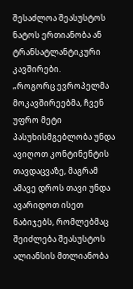შესაძლოა შეასუსტოს ნატოს ერთიანობა ან ტრანსატლანტიკური კავშირები.
„როგორც ევროპელმა მოკავშირეებმა, ჩვენ უფრო მეტი პასუხისმგებლობა უნდა ავიღოთ კონტინენტის თავდაცვაზე, მაგრამ ამავე დროს თავი უნდა ავარიდოთ ისეთ ნაბიჯებს, რომლებმაც შეიძლება შეასუსტოს ალიანსის მთლიანობა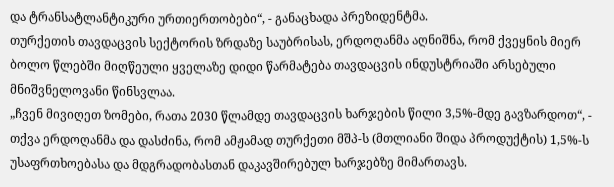და ტრანსატლანტიკური ურთიერთობები“, - განაცხადა პრეზიდენტმა.
თურქეთის თავდაცვის სექტორის ზრდაზე საუბრისას, ერდოღანმა აღნიშნა, რომ ქვეყნის მიერ ბოლო წლებში მიღწეული ყველაზე დიდი წარმატება თავდაცვის ინდუსტრიაში არსებული მნიშვნელოვანი წინსვლაა.
„ჩვენ მივიღეთ ზომები, რათა 2030 წლამდე თავდაცვის ხარჯების წილი 3,5%-მდე გავზარდოთ“, - თქვა ერდოღანმა და დასძინა, რომ ამჟამად თურქეთი მშპ-ს (მთლიანი შიდა პროდუქტის) 1,5%-ს უსაფრთხოებასა და მდგრადობასთან დაკავშირებულ ხარჯებზე მიმართავს.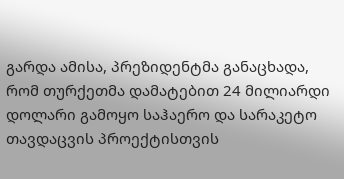გარდა ამისა, პრეზიდენტმა განაცხადა, რომ თურქეთმა დამატებით 24 მილიარდი დოლარი გამოყო საჰაერო და სარაკეტო თავდაცვის პროექტისთვის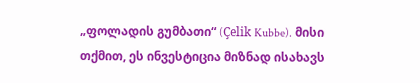„ფოლადის გუმბათი“ (Çelik Kubbe). მისი თქმით, ეს ინვესტიცია მიზნად ისახავს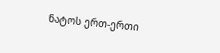ნატოს ერთ-ერთი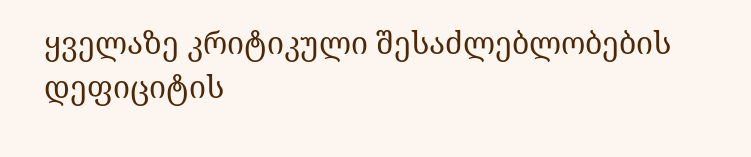ყველაზე კრიტიკული შესაძლებლობების დეფიციტის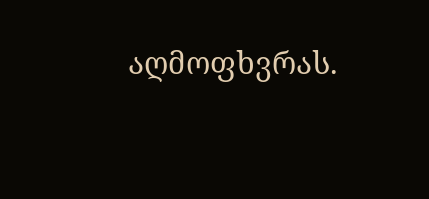აღმოფხვრას.